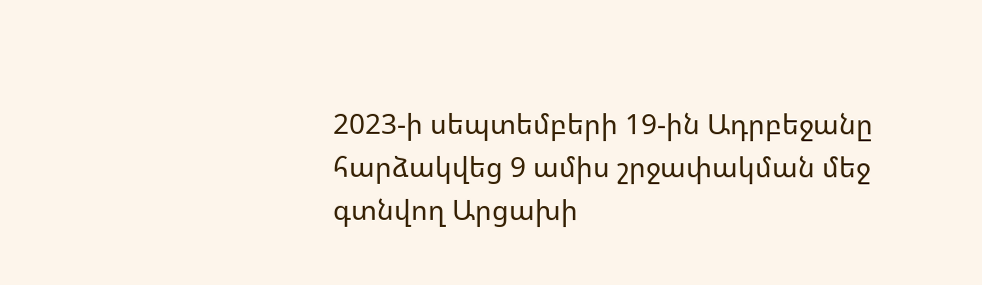2023-ի սեպտեմբերի 19-ին Ադրբեջանը հարձակվեց 9 ամիս շրջափակման մեջ գտնվող Արցախի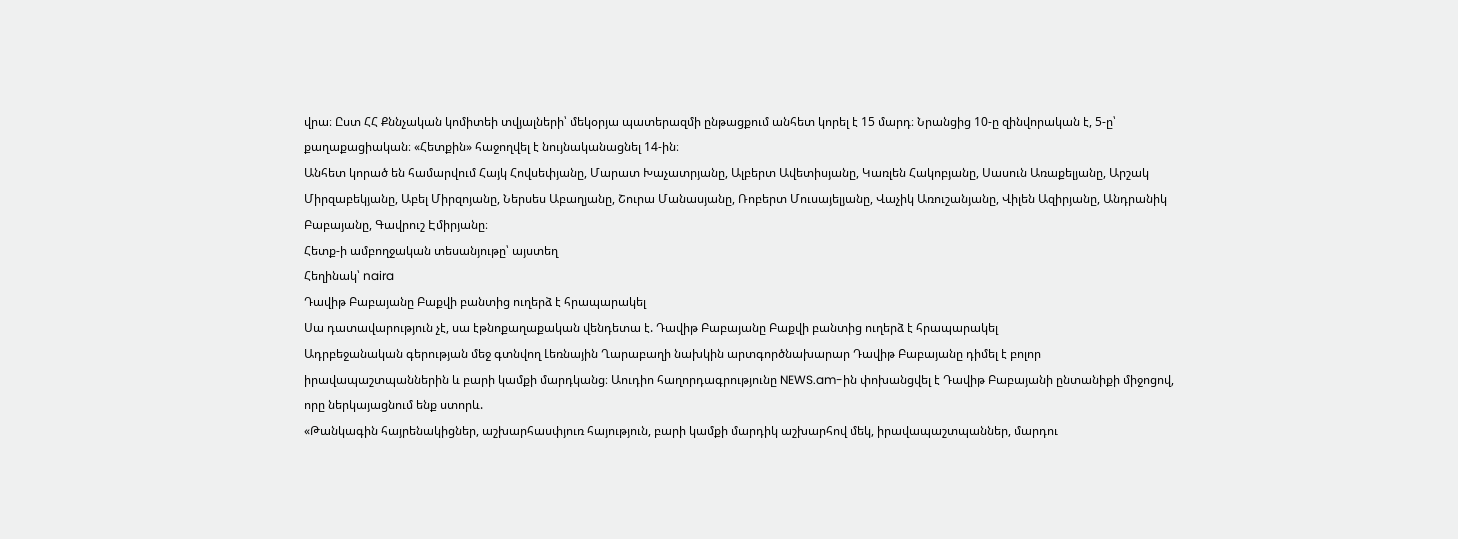վրա։ Ըստ ՀՀ Քննչական կոմիտեի տվյալների՝ մեկօրյա պատերազմի ընթացքում անհետ կորել է 15 մարդ։ Նրանցից 10-ը զինվորական է, 5-ը՝ քաղաքացիական։ «Հետքին» հաջողվել է նույնականացնել 14-ին։
Անհետ կորած են համարվում Հայկ Հովսեփյանը, Մարատ Խաչատրյանը, Ալբերտ Ավետիսյանը, Կառլեն Հակոբյանը, Սասուն Առաքելյանը, Արշակ Միրզաբեկյանը, Աբել Միրզոյանը, Ներսես Աբաղյանը, Շուրա Մանասյանը, Ռոբերտ Մուսայելյանը, Վաչիկ Առուշանյանը, Վիլեն Ազիրյանը, Անդրանիկ Բաբայանը, Գավրուշ Էմիրյանը։
Հետք-ի ամբողջական տեսանյութը՝ այստեղ
Հեղինակ՝ naira
Դավիթ Բաբայանը Բաքվի բանտից ուղերձ է հրապարակել
Սա դատավարություն չէ, սա էթնոքաղաքական վենդետա է. Դավիթ Բաբայանը Բաքվի բանտից ուղերձ է հրապարակել
Ադրբեջանական գերության մեջ գտնվող Լեռնային Ղարաբաղի նախկին արտգործնախարար Դավիթ Բաբայանը դիմել է բոլոր իրավապաշտպաններին և բարի կամքի մարդկանց։ Աուդիո հաղորդագրությունը NEWS.am-ին փոխանցվել է Դավիթ Բաբայանի ընտանիքի միջոցով, որը ներկայացնում ենք ստորև.
«Թանկագին հայրենակիցներ, աշխարհասփյուռ հայություն, բարի կամքի մարդիկ աշխարհով մեկ, իրավապաշտպաններ, մարդու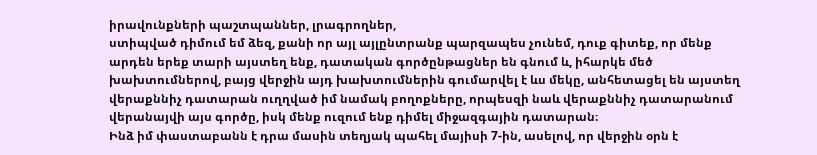իրավունքների պաշտպաններ, լրագրողներ,
ստիպված դիմում եմ ձեզ, քանի որ այլ այլընտրանք պարզապես չունեմ, դուք գիտեք, որ մենք արդեն երեք տարի այստեղ ենք, դատական գործընթացներ են գնում և, իհարկե մեծ խախտումներով, բայց վերջին այդ խախտումներին գումարվել է ևս մեկը, անհետացել են այստեղ վերաքննիչ դատարան ուղղված իմ նամակ բողոքները, որպեսզի նաև վերաքննիչ դատարանում վերանայվի այս գործը, իսկ մենք ուզում ենք դիմել միջազգային դատարան։
Ինձ իմ փաստաբանն է դրա մասին տեղյակ պահել մայիսի 7-ին, ասելով, որ վերջին օրն է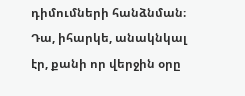դիմումների հանձնման։ Դա, իհարկե, անակնկալ էր, քանի որ վերջին օրը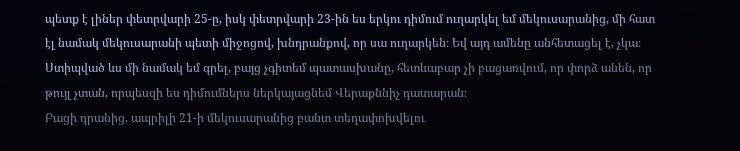պետք է լիներ փետրվարի 25-ը, իսկ փետրվարի 23-ին ես երկու դիմում ուղարկել եմ մեկուսարանից, մի հատ էլ նամակ մեկուսարանի պետի միջոցով, խնդրանքով, որ սա ուղարկեն։ Եվ այդ ամենը անհետացել է, չկա։ Ստիպված ևս մի նամակ եմ գրել, բայց չգիտեմ պատասխանը, հետևաբար չի բացառվում, որ փորձ անեն, որ թույլ չտան, որպեսզի ես դիմումներս ներկայացնեմ Վերաքննիչ դատարան։
Բացի դրանից, ապրիլի 21-ի մեկուսարանից բանտ տեղափոխվելու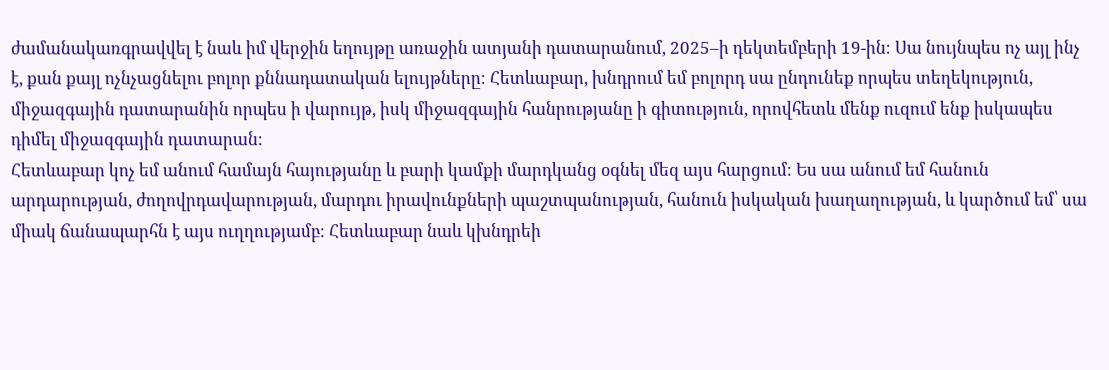ժամանակառգրավվել է նաև իմ վերջին եղույթը առաջին ատյանի դատարանում, 2025–ի դեկտեմբերի 19-ին։ Սա նույնպես ոչ այլ ինչ է, քան քայլ ոչնչացնելու բոլոր քննադատական ելույթները։ Հետևաբար, խնդրում եմ բոլորդ սա ընդունեք որպես տեղեկություն, միջազգային դատարանին որպես ի վարույթ, իսկ միջազգային հանրությանը ի գիտություն, որովհետև մենք ուզում ենք իսկապես դիմել միջազգային դատարան։
Հետևաբար կոչ եմ անում համայն հայությանը և բարի կամքի մարդկանց օգնել մեզ այս հարցում։ Ես սա անում եմ հանուն արդարության, ժողովրդավարության, մարդու իրավունքների պաշտպանության, հանուն իսկական խաղաղության, և կարծում եմ՝ սա միակ ճանապարհն է այս ուղղությամբ։ Հետևաբար նաև կխնդրեի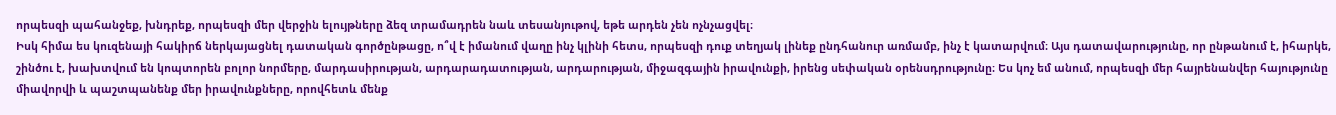որպեսզի պահանջեք, խնդրեք, որպեսզի մեր վերջին ելույթները ձեզ տրամադրեն նաև տեսանյութով, եթե արդեն չեն ոչնչացվել։
Իսկ հիմա ես կուզենայի հակիրճ ներկայացնել դատական գործընթացը, ո՞վ է իմանում վաղը ինչ կլինի հետս, որպեսզի դուք տեղյակ լինեք ընդհանուր առմամբ, ինչ է կատարվում։ Այս դատավարությունը, որ ընթանում է, իհարկե, շինծու է, խախտվում են կոպտորեն բոլոր նորմերը, մարդասիրության, արդարադատության, արդարության, միջազգային իրավունքի, իրենց սեփական օրենսդրությունը։ Ես կոչ եմ անում, որպեսզի մեր հայրենանվեր հայությունը միավորվի և պաշտպանենք մեր իրավունքները, որովհետև մենք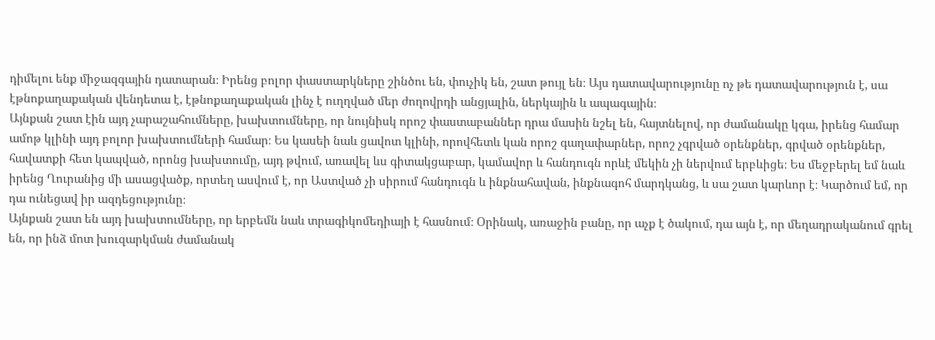դիմելու ենք միջազգային դատարան։ Իրենց բոլոր փաստարկները շինծու են, փուչիկ են, շատ թույլ են։ Այս դատավարությունը ոչ թե դատավարություն է, սա էթնոքաղաքական վենդետա է, էթնոքաղաքական լինչ է ուղղված մեր ժողովրդի անցյալին, ներկային և ապագային։
Այնքան շատ էին այդ չարաշահումները, խախտումները, որ նույնիսկ որոշ փաստաբաններ դրա մասին նշել են, հայտնելով, որ ժամանակը կգա, իրենց համար ամոթ կլինի այդ բոլոր խախտումների համար։ Ես կասեի նաև ցավոտ կլինի, որովհետև կան որոշ գաղափարներ, որոշ չգրված օրենքներ, գրված օրենքներ, հավատքի հետ կապված, որոնց խախտումը, այդ թվում, առավել ևս գիտակցաբար, կամավոր և հանդուգն որևէ մեկին չի ներվում երբևիցե։ Ես մեջբերել եմ նաև իրենց Ղուրանից մի ասացվածք, որտեղ ասվում է, որ Աստված չի սիրում հանդուգն և ինքնահավան, ինքնագոհ մարդկանց, և սա շատ կարևոր է։ Կարծում եմ, որ դա ունեցավ իր ազդեցությունը։
Այնքան շատ են այդ խախտումները, որ երբեմն նաև տրագիկոմեդիայի է հասնում։ Օրինակ, առաջին բանը, որ աչք է ծակում, դա այն է, որ մեղադրականում գրել են, որ ինձ մոտ խուզարկման ժամանակ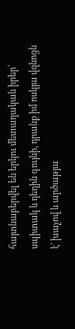հայտնաբերվել են երկու մետաղական իրեր՝ սպիտակ և դեղին գույնի, դրանք իմ ոսկյա վզնոցն է՝ խաչով և արծաթյա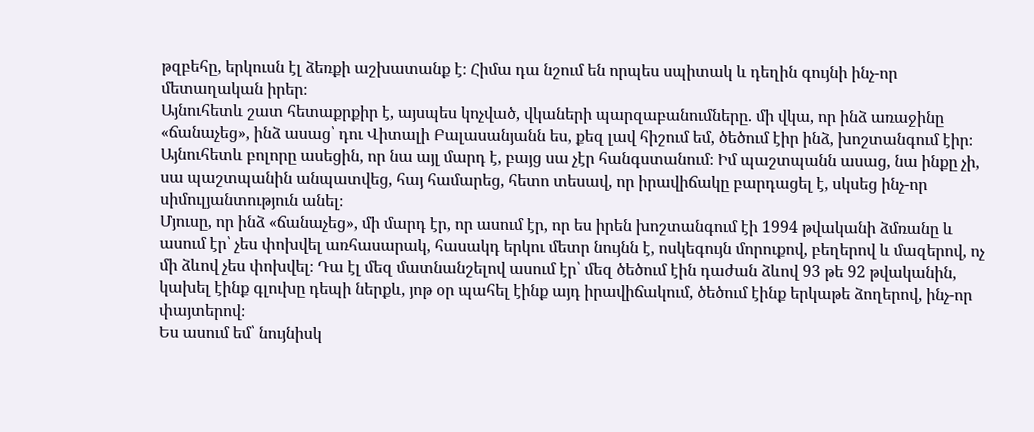թզբեհը, երկուսն էլ ձեռքի աշխատանք է։ Հիմա դա նշում են որպես սպիտակ և դեղին գույնի ինչ-որ մետաղական իրեր։
Այնուհետև շատ հետաքրքիր է, այսպես կոչված, վկաների պարզաբանումները. մի վկա, որ ինձ առաջինը «ճանաչեց», ինձ ասաց՝ դու Վիտալի Բալասանյանն ես, քեզ լավ հիշում եմ, ծեծում էիր ինձ, խոշտանգում էիր։ Այնուհետև բոլորը ասեցին, որ նա այլ մարդ է, բայց սա չէր հանգստանում։ Իմ պաշտպանն ասաց, նա ինքը չի, սա պաշտպանին անպատվեց, հայ համարեց, հետո տեսավ, որ իրավիճակը բարդացել է, սկսեց ինչ-որ սիմուլյանտություն անել։
Մյուսը, որ ինձ «ճանաչեց», մի մարդ էր, որ ասում էր, որ ես իրեն խոշտանգում էի 1994 թվականի ձմռանը և ասում էր՝ չես փոխվել առհասարակ, հասակդ երկու մետր նույնն է, ոսկեգույն մորուքով, բեղերով և մազերով, ոչ մի ձևով չես փոխվել։ Դա էլ մեզ մատնանշելով ասում էր՝ մեզ ծեծում էին դաժան ձևով 93 թե 92 թվականին, կախել էինք գլուխը դեպի ներքև, յոթ օր պահել էինք այդ իրավիճակում, ծեծում էինք երկաթե ձողերով, ինչ-որ փայտերով։
Ես ասում եմ՝ նույնիսկ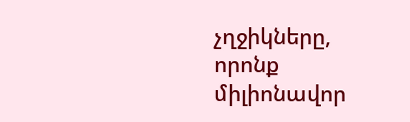չղջիկները, որոնք միլիոնավոր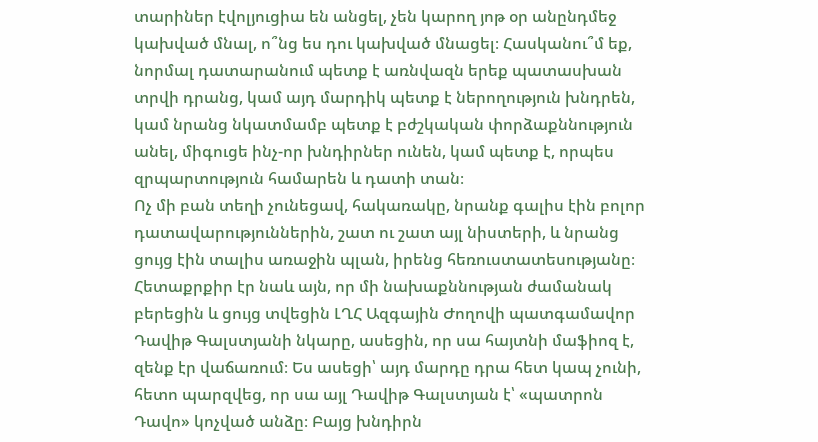տարիներ էվոլյուցիա են անցել, չեն կարող յոթ օր անընդմեջ կախված մնալ, ո՞նց ես դու կախված մնացել։ Հասկանու՞մ եք, նորմալ դատարանում պետք է առնվազն երեք պատասխան տրվի դրանց, կամ այդ մարդիկ պետք է ներողություն խնդրեն, կամ նրանց նկատմամբ պետք է բժշկական փորձաքննություն անել, միգուցե ինչ-որ խնդիրներ ունեն, կամ պետք է, որպես զրպարտություն համարեն և դատի տան։
Ոչ մի բան տեղի չունեցավ, հակառակը, նրանք գալիս էին բոլոր դատավարություններին, շատ ու շատ այլ նիստերի, և նրանց ցույց էին տալիս առաջին պլան, իրենց հեռուստատեսությանը։
Հետաքրքիր էր նաև այն, որ մի նախաքննության ժամանակ բերեցին և ցույց տվեցին ԼՂՀ Ազգային Ժողովի պատգամավոր Դավիթ Գալստյանի նկարը, ասեցին, որ սա հայտնի մաֆիոզ է, զենք էր վաճառում։ Ես ասեցի՝ այդ մարդը դրա հետ կապ չունի, հետո պարզվեց, որ սա այլ Դավիթ Գալստյան է՝ «պատրոն Դավո» կոչված անձը։ Բայց խնդիրն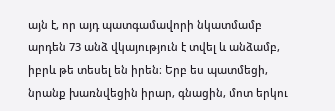այն է, որ այդ պատգամավորի նկատմամբ արդեն 73 անձ վկայություն է տվել և անձամբ, իբրև թե տեսել են իրեն։ Երբ ես պատմեցի, նրանք խառնվեցին իրար, գնացին, մոտ երկու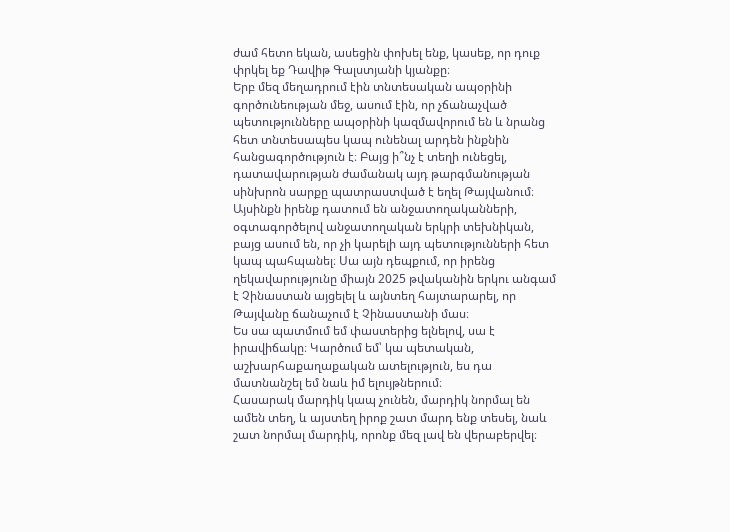ժամ հետո եկան, ասեցին փոխել ենք, կասեք, որ դուք փրկել եք Դավիթ Գալստյանի կյանքը։
Երբ մեզ մեղադրում էին տնտեսական ապօրինի գործունեության մեջ, ասում էին, որ չճանաչված պետությունները ապօրինի կազմավորում են և նրանց հետ տնտեսապես կապ ունենալ արդեն ինքնին հանցագործություն է։ Բայց ի՞նչ է տեղի ունեցել, դատավարության ժամանակ այդ թարգմանության սինխրոն սարքը պատրաստված է եղել Թայվանում։ Այսինքն իրենք դատում են անջատողականների, օգտագործելով անջատողական երկրի տեխնիկան, բայց ասում են, որ չի կարելի այդ պետությունների հետ կապ պահպանել։ Սա այն դեպքում, որ իրենց ղեկավարությունը միայն 2025 թվականին երկու անգամ է Չինաստան այցելել և այնտեղ հայտարարել, որ Թայվանը ճանաչում է Չինաստանի մաս։
Ես սա պատմում եմ փաստերից ելնելով, սա է իրավիճակը։ Կարծում եմ՝ կա պետական, աշխարհաքաղաքական ատելություն, ես դա մատնանշել եմ նաև իմ ելույթներում։
Հասարակ մարդիկ կապ չունեն, մարդիկ նորմալ են ամեն տեղ, և այստեղ իրոք շատ մարդ ենք տեսել, նաև շատ նորմալ մարդիկ, որոնք մեզ լավ են վերաբերվել։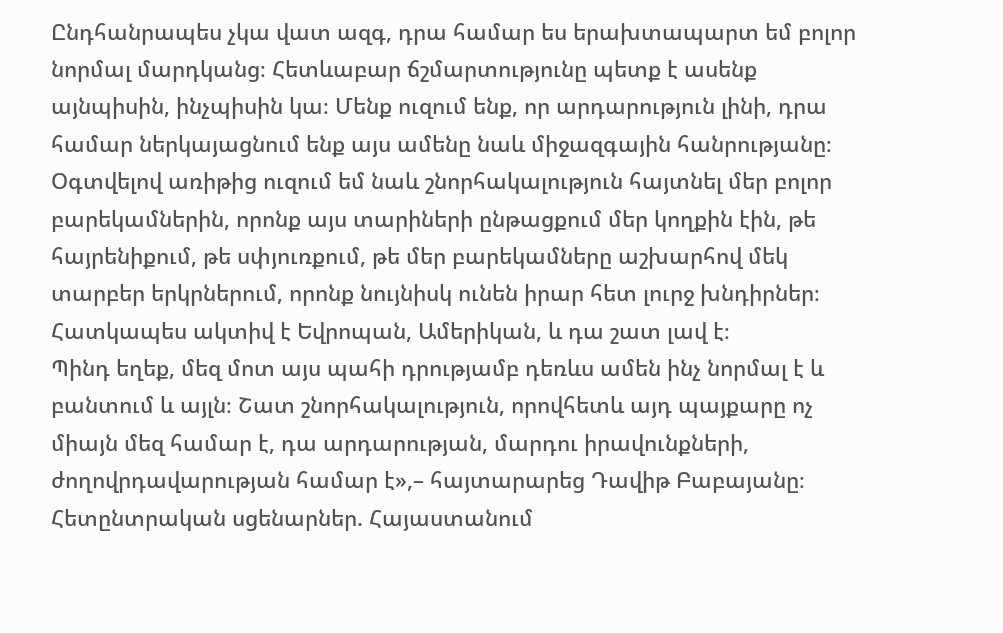Ընդհանրապես չկա վատ ազգ, դրա համար ես երախտապարտ եմ բոլոր նորմալ մարդկանց։ Հետևաբար ճշմարտությունը պետք է ասենք այնպիսին, ինչպիսին կա։ Մենք ուզում ենք, որ արդարություն լինի, դրա համար ներկայացնում ենք այս ամենը նաև միջազգային հանրությանը։
Օգտվելով առիթից ուզում եմ նաև շնորհակալություն հայտնել մեր բոլոր բարեկամներին, որոնք այս տարիների ընթացքում մեր կողքին էին, թե հայրենիքում, թե սփյուռքում, թե մեր բարեկամները աշխարհով մեկ տարբեր երկրներում, որոնք նույնիսկ ունեն իրար հետ լուրջ խնդիրներ։ Հատկապես ակտիվ է Եվրոպան, Ամերիկան, և դա շատ լավ է։
Պինդ եղեք, մեզ մոտ այս պահի դրությամբ դեռևս ամեն ինչ նորմալ է և բանտում և այլն։ Շատ շնորհակալություն, որովհետև այդ պայքարը ոչ միայն մեզ համար է, դա արդարության, մարդու իրավունքների, ժողովրդավարության համար է»,– հայտարարեց Դավիթ Բաբայանը։
Հետընտրական սցենարներ. Հայաստանում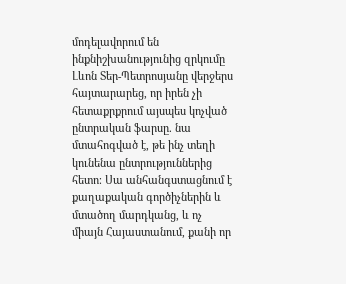մոդելավորում են ինքնիշխանությունից զրկումը
Լևոն Տեր-Պետրոսյանը վերջերս հայտարարեց, որ իրեն չի հետաքրքրում այսպես կոչված ընտրական ֆարսը. նա մտահոգված է, թե ինչ տեղի կունենա ընտրություններից հետո։ Սա անհանգստացնում է քաղաքական գործիչներին և մտածող մարդկանց, և ոչ միայն Հայաստանում, քանի որ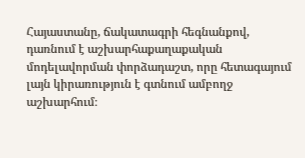Հայաստանը, ճակատագրի հեգնանքով, դառնում է աշխարհաքաղաքական մոդելավորման փորձադաշտ, որը հետագայում լայն կիրառություն է գտնում ամբողջ աշխարհում։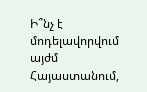Ի՞նչ է մոդելավորվում այժմ Հայաստանում,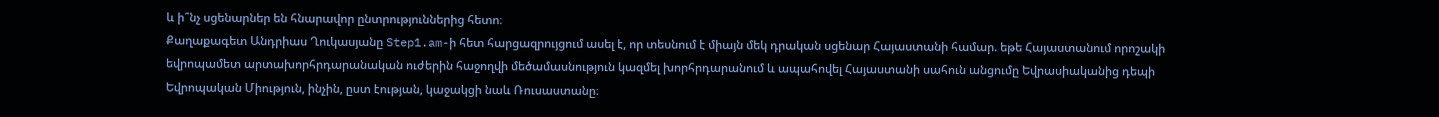և ի՞նչ սցենարներ են հնարավոր ընտրություններից հետո։
Քաղաքագետ Անդրիաս Ղուկասյանը Step1.am-ի հետ հարցազրույցում ասել է, որ տեսնում է միայն մեկ դրական սցենար Հայաստանի համար. եթե Հայաստանում որոշակի եվրոպամետ արտախորհրդարանական ուժերին հաջողվի մեծամասնություն կազմել խորհրդարանում և ապահովել Հայաստանի սահուն անցումը Եվրասիականից դեպի Եվրոպական Միություն, ինչին, ըստ էության, կաջակցի նաև Ռուսաստանը։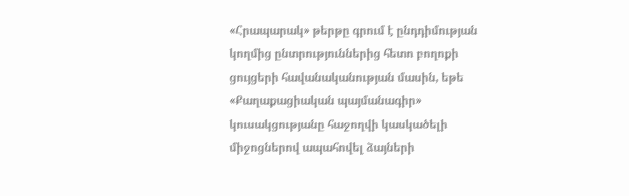«Հրապարակ» թերթը գրում է ընդդիմության կողմից ընտրություններից հետո բողոքի ցույցերի հավանականության մասին, եթե «Քաղաքացիական պայմանագիր» կուսակցությանը հաջողվի կասկածելի միջոցներով ապահովել ձայների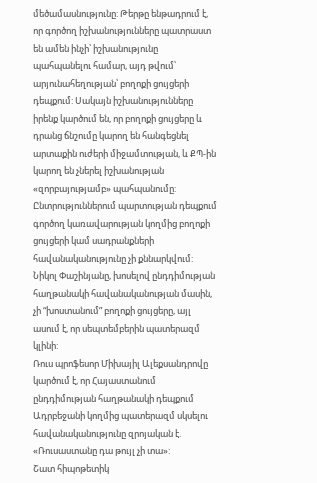մեծամասնությունը: Թերթը ենթադրում է, որ գործող իշխանությունները պատրաստ են ամեն ինչի՝ իշխանությունը պահպանելու համար, այդ թվում՝ արյունահեղության՝ բողոքի ցույցերի դեպքում: Սակայն իշխանությունները իրենք կարծում են, որ բողոքի ցույցերը և դրանց ճնշումը կարող են հանգեցնել արտաքին ուժերի միջամտության, և ՔՊ-ին կարող են չներել իշխանության «զորբայությամբ» պահպանումը:
Ընտրություններում պարտության դեպքում գործող կառավարության կողմից բողոքի ցույցերի կամ սադրանքների հավանականությունը չի քննարկվում: Նիկոլ Փաշինյանը, խոսելով ընդդիմության հաղթանակի հավանականության մասին, չի “խոստանում” բողոքի ցույցերը, այլ ասում է, որ սեպտեմբերին պատերազմ կլինի:
Ռուս պրոֆեսոր Միխայիլ Ալեքսանդրովը կարծում է, որ Հայաստանում ընդդիմության հաղթանակի դեպքում Ադրբեջանի կողմից պատերազմ սկսելու հավանականությունը զրոյական է. «Ռուսաստանը դա թույլ չի տա»:
Շատ հիպոթետիկ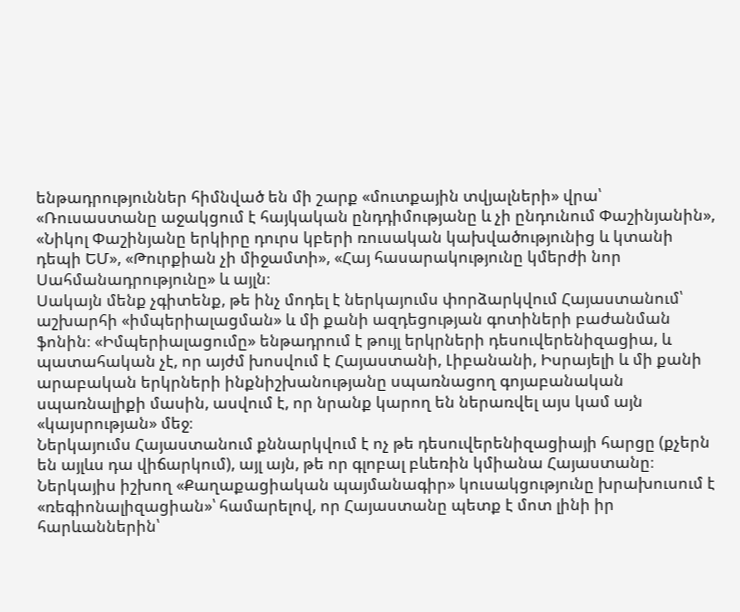ենթադրություններ հիմնված են մի շարք «մուտքային տվյալների» վրա՝ «Ռուսաստանը աջակցում է հայկական ընդդիմությանը և չի ընդունում Փաշինյանին», «Նիկոլ Փաշինյանը երկիրը դուրս կբերի ռուսական կախվածությունից և կտանի դեպի ԵՄ», «Թուրքիան չի միջամտի», «Հայ հասարակությունը կմերժի նոր Սահմանադրությունը» և այլն։
Սակայն մենք չգիտենք, թե ինչ մոդել է ներկայումս փորձարկվում Հայաստանում՝ աշխարհի «իմպերիալացման» և մի քանի ազդեցության գոտիների բաժանման ֆոնին։ «Իմպերիալացումը» ենթադրում է թույլ երկրների դեսուվերենիզացիա, և պատահական չէ, որ այժմ խոսվում է Հայաստանի, Լիբանանի, Իսրայելի և մի քանի արաբական երկրների ինքնիշխանությանը սպառնացող գոյաբանական սպառնալիքի մասին, ասվում է, որ նրանք կարող են ներառվել այս կամ այն «կայսրության» մեջ։
Ներկայումս Հայաստանում քննարկվում է ոչ թե դեսուվերենիզացիայի հարցը (քչերն են այլևս դա վիճարկում), այլ այն, թե որ գլոբալ բևեռին կմիանա Հայաստանը։ Ներկայիս իշխող «Քաղաքացիական պայմանագիր» կուսակցությունը խրախուսում է «ռեգիոնալիզացիան»՝ համարելով, որ Հայաստանը պետք է մոտ լինի իր հարևաններին՝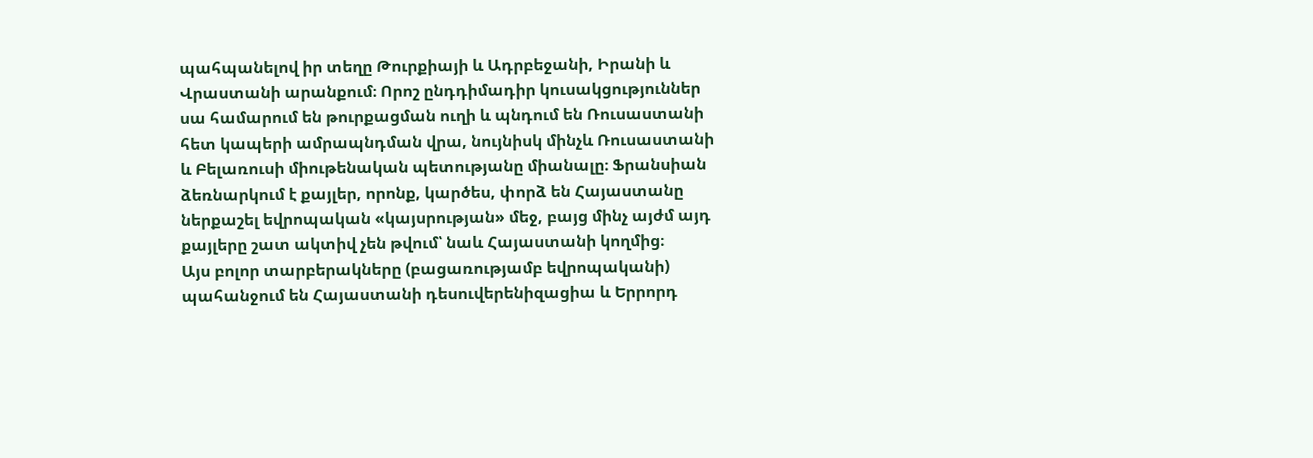պահպանելով իր տեղը Թուրքիայի և Ադրբեջանի, Իրանի և Վրաստանի արանքում։ Որոշ ընդդիմադիր կուսակցություններ սա համարում են թուրքացման ուղի և պնդում են Ռուսաստանի հետ կապերի ամրապնդման վրա, նույնիսկ մինչև Ռուսաստանի և Բելառուսի միութենական պետությանը միանալը։ Ֆրանսիան ձեռնարկում է քայլեր, որոնք, կարծես, փորձ են Հայաստանը ներքաշել եվրոպական «կայսրության» մեջ, բայց մինչ այժմ այդ քայլերը շատ ակտիվ չեն թվում՝ նաև Հայաստանի կողմից։
Այս բոլոր տարբերակները (բացառությամբ եվրոպականի) պահանջում են Հայաստանի դեսուվերենիզացիա և Երրորդ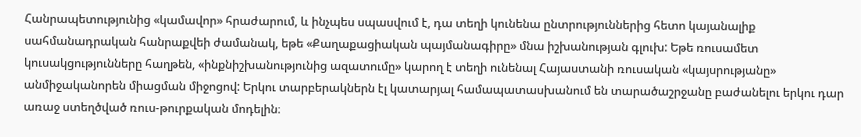Հանրապետությունից «կամավոր» հրաժարում, և ինչպես սպասվում է, դա տեղի կունենա ընտրություններից հետո կայանալիք սահմանադրական հանրաքվեի ժամանակ, եթե «Քաղաքացիական պայմանագիրը» մնա իշխանության գլուխ: Եթե ռուսամետ կուսակցությունները հաղթեն, «ինքնիշխանությունից ազատումը» կարող է տեղի ունենալ Հայաստանի ռուսական «կայսրությանը» անմիջականորեն միացման միջոցով: Երկու տարբերակներն էլ կատարյալ համապատասխանում են տարածաշրջանը բաժանելու երկու դար առաջ ստեղծված ռուս-թուրքական մոդելին։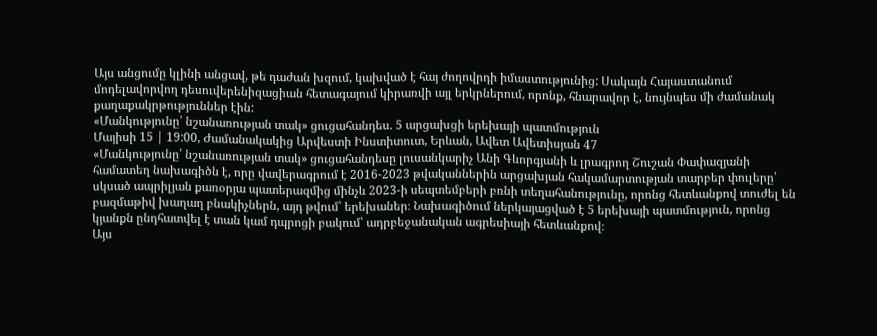Այս անցումը կլինի անցավ, թե դաժան խզում, կախված է հայ ժողովրդի իմաստությունից: Սակայն Հայաստանում մոդելավորվող դեսուվերենիզացիան հետագայում կիրառվի այլ երկրներում, որոնք, հնարավոր է, նույնպես մի ժամանակ քաղաքակրթություններ էին:
«Մանկությունը՝ նշանառության տակ» ցուցահանդես. 5 արցախցի երեխայի պատմություն
Մայիսի 15 | 19:00, Ժամանակակից Արվեստի Ինստիտուտ, Երևան, Ավետ Ավետիսյան 47
«Մանկությունը՝ նշանառության տակ» ցուցահանդեսը լուսանկարիչ Անի Գևորգյանի և լրագրող Շուշան Փափազյանի համատեղ նախագիծն է, որը վավերագրում է 2016-2023 թվականներին արցախյան հակամարտության տարբեր փուլերը՝ սկսած ապրիլյան քառօրյա պատերազմից մինչև 2023-ի սեպտեմբերի բռնի տեղահանությունը, որոնց հետևանքով տուժել են բազմաթիվ խաղաղ բնակիչներն, այդ թվում՝ երեխաներ։ Նախագիծում ներկայացված է 5 երեխայի պատմություն, որոնց կյանքն ընդհատվել է տան կամ դպրոցի բակում՝ ադրբեջանական ագրեսիայի հետևանքով։
Այս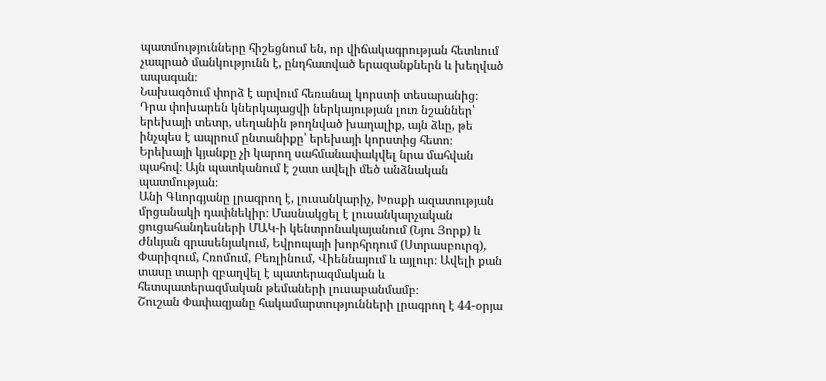պատմությունները հիշեցնում են, որ վիճակագրության հետևում չապրած մանկությունն է, ընդհատված երազանքներն և խեղված ապագան։
Նախագծում փորձ է արվում հեռանալ կորստի տեսարանից։ Դրա փոխարեն կներկայացվի ներկայության լուռ նշաններ՝ երեխայի տետր, սեղանին թողնված խաղալիք, այն ձևը, թե ինչպես է ապրում ընտանիքը՝ երեխայի կորստից հետո։ Երեխայի կյանքը չի կարող սահմանափակվել նրա մահվան պահով։ Այն պատկանում է շատ ավելի մեծ անձնական պատմության։
Անի Գևորգյանը լրագրող է, լուսանկարիչ, Խոսքի ազատության մրցանակի դափնեկիր։ Մասնակցել է լուսանկարչական ցուցահանդեսների ՄԱԿ-ի կենտրոնակայանում (Նյու Յորք) և Ժնևյան գրասենյակում, Եվրոպայի խորհրդում (Ստրասբուրգ), Փարիզում, Հռոմում, Բեռլինում, Վիեննայում և այլուր։ Ավելի քան տասը տարի զբաղվել է պատերազմական և հետպատերազմական թեմաների լուսաբանմամբ։
Շուշան Փափազյանը հակամարտությունների լրագրող է 44-օրյա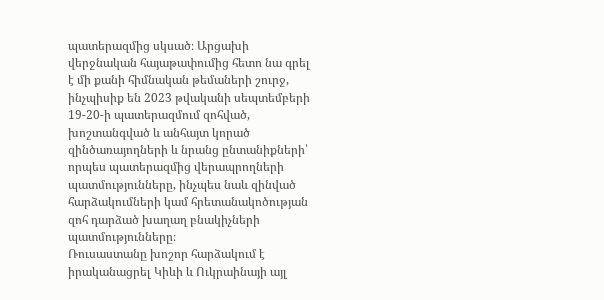պատերազմից սկսած։ Արցախի վերջնական հայաթափումից հետո նա գրել է մի քանի հիմնական թեմաների շուրջ, ինչպիսիք են 2023 թվականի սեպտեմբերի 19-20-ի պատերազմում զոհված, խոշտանգված և անհայտ կորած զինծառայողների և նրանց ընտանիքների՝ որպես պատերազմից վերապրողների պատմությունները, ինչպես նաև զինված հարձակումների կամ հրետանակոծության զոհ դարձած խաղաղ բնակիչների պատմությունները։
Ռուսաստանը խոշոր հարձակում է իրականացրել Կիևի և Ուկրաինայի այլ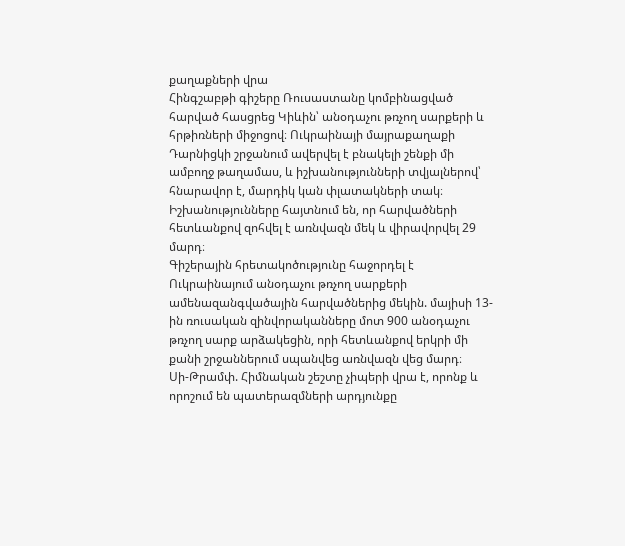քաղաքների վրա
Հինգշաբթի գիշերը Ռուսաստանը կոմբինացված հարված հասցրեց Կիևին՝ անօդաչու թռչող սարքերի և հրթիռների միջոցով։ Ուկրաինայի մայրաքաղաքի Դարնիցկի շրջանում ավերվել է բնակելի շենքի մի ամբողջ թաղամաս, և իշխանությունների տվյալներով՝ հնարավոր է, մարդիկ կան փլատակների տակ։ Իշխանությունները հայտնում են, որ հարվածների հետևանքով զոհվել է առնվազն մեկ և վիրավորվել 29 մարդ։
Գիշերային հրետակոծությունը հաջորդել է Ուկրաինայում անօդաչու թռչող սարքերի ամենազանգվածային հարվածներից մեկին. մայիսի 13-ին ռուսական զինվորականները մոտ 900 անօդաչու թռչող սարք արձակեցին, որի հետևանքով երկրի մի քանի շրջաններում սպանվեց առնվազն վեց մարդ։
Սի-Թրամփ. Հիմնական շեշտը չիպերի վրա է, որոնք և որոշում են պատերազմների արդյունքը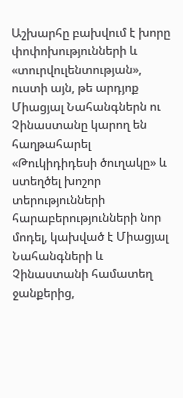Աշխարհը բախվում է խորը փոփոխությունների և «տուրվուլենտության», ուստի այն, թե արդյոք Միացյալ Նահանգներն ու Չինաստանը կարող են հաղթահարել «Թուկիդիդեսի ծուղակը» և ստեղծել խոշոր տերությունների հարաբերությունների նոր մոդել, կախված է Միացյալ Նահանգների և Չինաստանի համատեղ ջանքերից,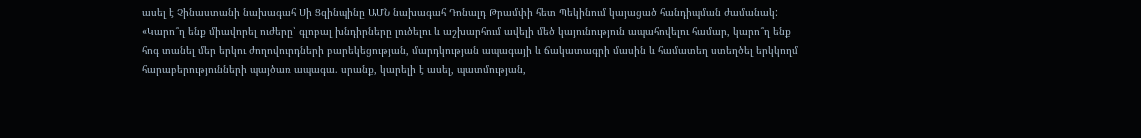ասել է Չինաստանի նախագահ Սի Ցզինպինը ԱՄՆ նախագահ Դոնալդ Թրամփի հետ Պեկինում կայացած հանդիպման ժամանակ:
«Կարո՞ղ ենք միավորել ուժերը՝ գլոբալ խնդիրները լուծելու և աշխարհում ավելի մեծ կայունություն ապահովելու համար, կարո՞ղ ենք հոգ տանել մեր երկու ժողովուրդների բարեկեցության, մարդկության ապագայի և ճակատագրի մասին և համատեղ ստեղծել երկկողմ հարաբերությունների պայծառ ապագա. սրանք, կարելի է ասել, պատմության,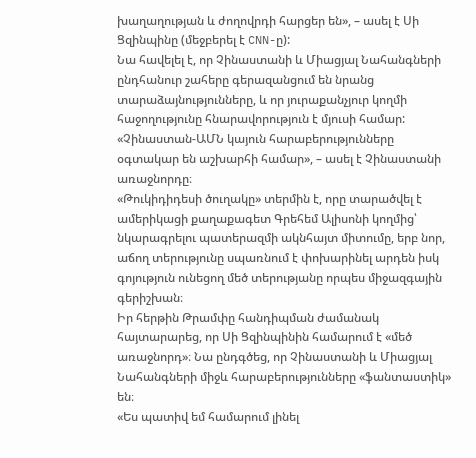խաղաղության և ժողովրդի հարցեր են», – ասել է Սի Ցզինպինը (մեջբերել է CNN-ը):
Նա հավելել է, որ Չինաստանի և Միացյալ Նահանգների ընդհանուր շահերը գերազանցում են նրանց տարաձայնությունները, և որ յուրաքանչյուր կողմի հաջողությունը հնարավորություն է մյուսի համար: «Չինաստան-ԱՄՆ կայուն հարաբերությունները օգտակար են աշխարհի համար», – ասել է Չինաստանի առաջնորդը։
«Թուկիդիդեսի ծուղակը» տերմին է, որը տարածվել է ամերիկացի քաղաքագետ Գրեհեմ Ալիսոնի կողմից՝ նկարագրելու պատերազմի ակնհայտ միտումը, երբ նոր, աճող տերությունը սպառնում է փոխարինել արդեն իսկ գոյություն ունեցող մեծ տերությանը որպես միջազգային գերիշխան։
Իր հերթին Թրամփը հանդիպման ժամանակ հայտարարեց, որ Սի Ցզինպինին համարում է «մեծ առաջնորդ»։ Նա ընդգծեց, որ Չինաստանի և Միացյալ Նահանգների միջև հարաբերությունները «ֆանտաստիկ» են։
«Ես պատիվ եմ համարում լինել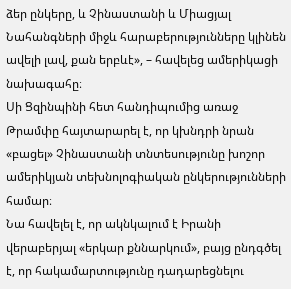ձեր ընկերը, և Չինաստանի և Միացյալ Նահանգների միջև հարաբերությունները կլինեն ավելի լավ, քան երբևէ», – հավելեց ամերիկացի նախագահը։
Սի Ցզինպինի հետ հանդիպումից առաջ Թրամփը հայտարարել է, որ կխնդրի նրան «բացել» Չինաստանի տնտեսությունը խոշոր ամերիկյան տեխնոլոգիական ընկերությունների համար։
Նա հավելել է, որ ակնկալում է Իրանի վերաբերյալ «երկար քննարկում», բայց ընդգծել է, որ հակամարտությունը դադարեցնելու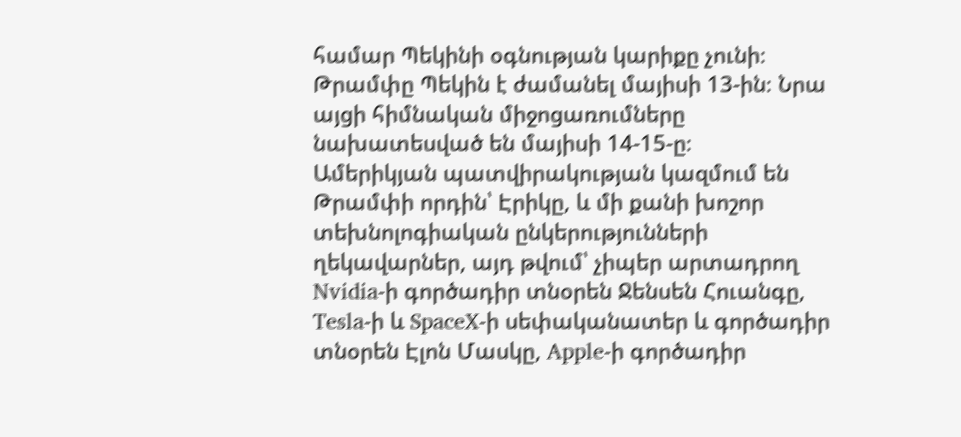համար Պեկինի օգնության կարիքը չունի։
Թրամփը Պեկին է ժամանել մայիսի 13-ին։ Նրա այցի հիմնական միջոցառումները նախատեսված են մայիսի 14-15-ը։
Ամերիկյան պատվիրակության կազմում են Թրամփի որդին՝ Էրիկը, և մի քանի խոշոր տեխնոլոգիական ընկերությունների ղեկավարներ, այդ թվում՝ չիպեր արտադրող Nvidia-ի գործադիր տնօրեն Ջենսեն Հուանգը, Tesla-ի և SpaceX-ի սեփականատեր և գործադիր տնօրեն Էլոն Մասկը, Apple-ի գործադիր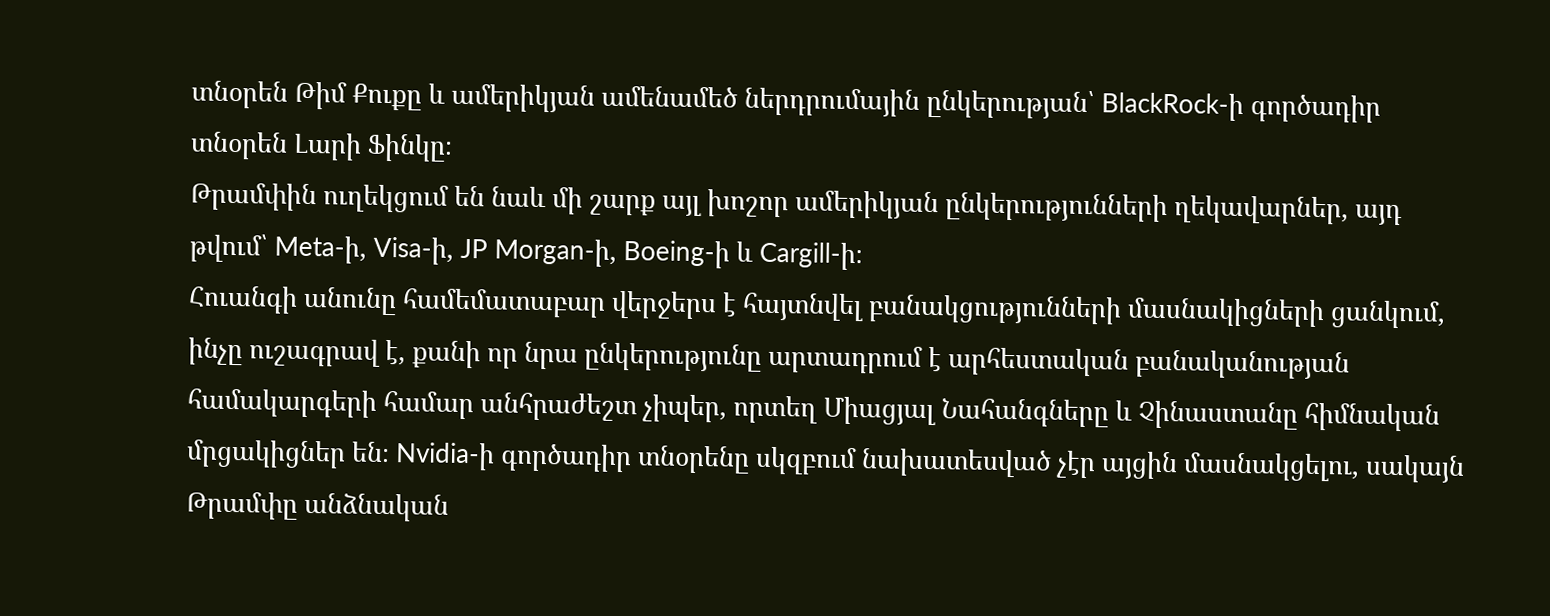տնօրեն Թիմ Քուքը և ամերիկյան ամենամեծ ներդրումային ընկերության՝ BlackRock-ի գործադիր տնօրեն Լարի Ֆինկը։
Թրամփին ուղեկցում են նաև մի շարք այլ խոշոր ամերիկյան ընկերությունների ղեկավարներ, այդ թվում՝ Meta-ի, Visa-ի, JP Morgan-ի, Boeing-ի և Cargill-ի։
Հուանգի անունը համեմատաբար վերջերս է հայտնվել բանակցությունների մասնակիցների ցանկում, ինչը ուշագրավ է, քանի որ նրա ընկերությունը արտադրում է արհեստական բանականության համակարգերի համար անհրաժեշտ չիպեր, որտեղ Միացյալ Նահանգները և Չինաստանը հիմնական մրցակիցներ են։ Nvidia-ի գործադիր տնօրենը սկզբում նախատեսված չէր այցին մասնակցելու, սակայն Թրամփը անձնական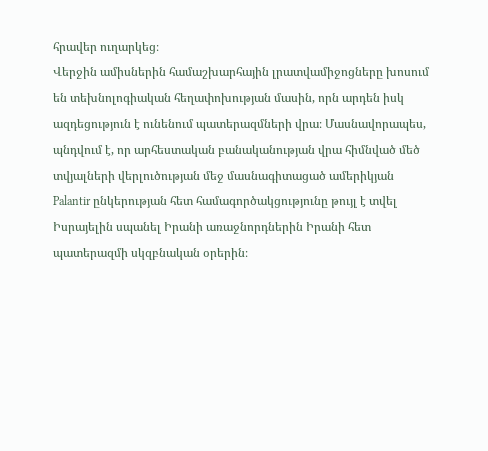հրավեր ուղարկեց։
Վերջին ամիսներին համաշխարհային լրատվամիջոցները խոսում են տեխնոլոգիական հեղափոխության մասին, որն արդեն իսկ ազդեցություն է ունենում պատերազմների վրա։ Մասնավորապես, պնդվում է, որ արհեստական բանականության վրա հիմնված մեծ տվյալների վերլուծության մեջ մասնագիտացած ամերիկյան Palantir ընկերության հետ համագործակցությունը թույլ է տվել Իսրայելին սպանել Իրանի առաջնորդներին Իրանի հետ պատերազմի սկզբնական օրերին։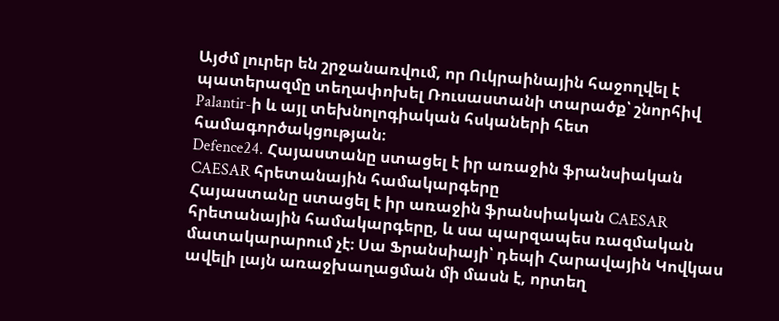Այժմ լուրեր են շրջանառվում, որ Ուկրաինային հաջողվել է պատերազմը տեղափոխել Ռուսաստանի տարածք՝ շնորհիվ Palantir-ի և այլ տեխնոլոգիական հսկաների հետ համագործակցության։
Defence24. Հայաստանը ստացել է իր առաջին ֆրանսիական CAESAR հրետանային համակարգերը
Հայաստանը ստացել է իր առաջին ֆրանսիական CAESAR հրետանային համակարգերը, և սա պարզապես ռազմական մատակարարում չէ։ Սա Ֆրանսիայի՝ դեպի Հարավային Կովկաս ավելի լայն առաջխաղացման մի մասն է, որտեղ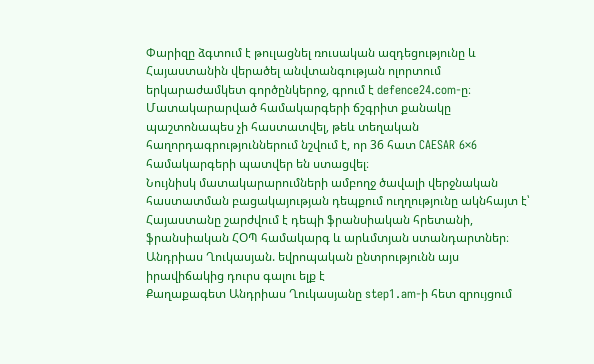Փարիզը ձգտում է թուլացնել ռուսական ազդեցությունը և Հայաստանին վերածել անվտանգության ոլորտում երկարաժամկետ գործընկերոջ, գրում է defence24.com-ը։
Մատակարարված համակարգերի ճշգրիտ քանակը պաշտոնապես չի հաստատվել, թեև տեղական հաղորդագրություններում նշվում է, որ 36 հատ CAESAR 6×6 համակարգերի պատվեր են ստացվել։
Նույնիսկ մատակարարումների ամբողջ ծավալի վերջնական հաստատման բացակայության դեպքում ուղղությունը ակնհայտ է՝ Հայաստանը շարժվում է դեպի ֆրանսիական հրետանի, ֆրանսիական ՀՕՊ համակարգ և արևմտյան ստանդարտներ։
Անդրիաս Ղուկասյան. եվրոպական ընտրությունն այս իրավիճակից դուրս գալու ելք է
Քաղաքագետ Անդրիաս Ղուկասյանը step1․am-ի հետ զրույցում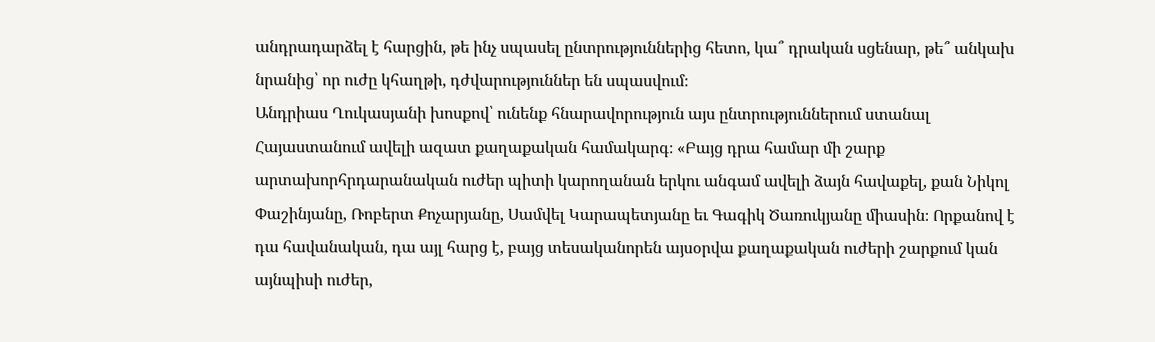անդրադարձել է հարցին, թե ինչ սպասել ընտրություններից հետո, կա՞ դրական սցենար, թե՞ անկախ նրանից՝ որ ուժը կհաղթի, դժվարություններ են սպասվում։
Անդրիաս Ղուկասյանի խոսքով՝ ունենք հնարավորություն այս ընտրություններում ստանալ Հայաստանում ավելի ազատ քաղաքական համակարգ։ «Բայց դրա համար մի շարք արտախորհրդարանական ուժեր պիտի կարողանան երկու անգամ ավելի ձայն հավաքել, քան Նիկոլ Փաշինյանը, Ռոբերտ Քոչարյանը, Սամվել Կարապետյանը եւ Գագիկ Ծառուկյանը միասին։ Որքանով է դա հավանական, դա այլ հարց է, բայց տեսականորեն այսօրվա քաղաքական ուժերի շարքում կան այնպիսի ուժեր,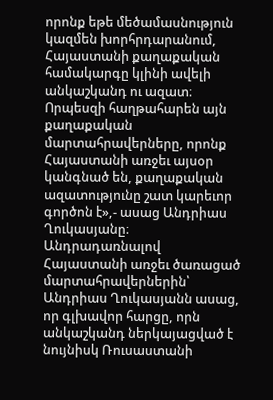որոնք եթե մեծամասնություն կազմեն խորհրդարանում, Հայաստանի քաղաքական համակարգը կլինի ավելի անկաշկանդ ու ազատ։ Որպեսզի հաղթահարեն այն քաղաքական մարտահրավերները, որոնք Հայաստանի առջեւ այսօր կանգնած են, քաղաքական ազատությունը շատ կարեւոր գործոն է»,- ասաց Անդրիաս Ղուկասյանը։
Անդրադառնալով Հայաստանի առջեւ ծառացած մարտահրավերներին՝ Անդրիաս Ղուկասյանն ասաց, որ գլխավոր հարցը, որն անկաշկանդ ներկայացված է նույնիսկ Ռուսաստանի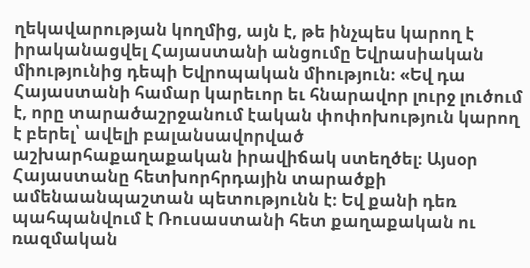ղեկավարության կողմից, այն է, թե ինչպես կարող է իրականացվել Հայաստանի անցումը Եվրասիական միությունից դեպի Եվրոպական միություն։ «Եվ դա Հայաստանի համար կարեւոր եւ հնարավոր լուրջ լուծում է, որը տարածաշրջանում էական փոփոխություն կարող է բերել՝ ավելի բալանսավորված աշխարհաքաղաքական իրավիճակ ստեղծել։ Այսօր Հայաստանը հետխորհրդային տարածքի ամենաանպաշտան պետությունն է։ Եվ քանի դեռ պահպանվում է Ռուսաստանի հետ քաղաքական ու ռազմական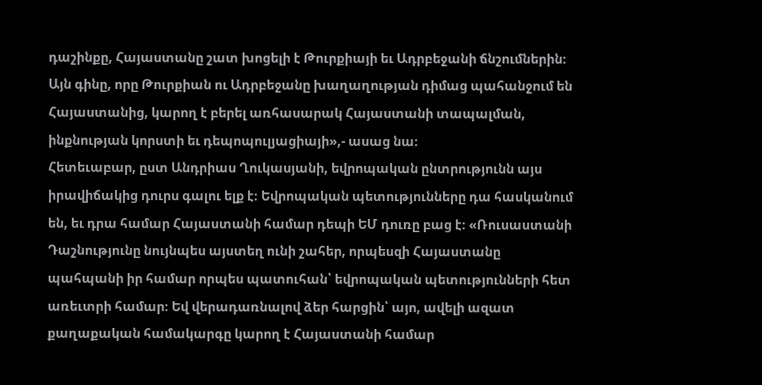դաշինքը, Հայաստանը շատ խոցելի է Թուրքիայի եւ Ադրբեջանի ճնշումներին։ Այն գինը, որը Թուրքիան ու Ադրբեջանը խաղաղության դիմաց պահանջում են Հայաստանից, կարող է բերել առհասարակ Հայաստանի տապալման, ինքնության կորստի եւ դեպոպուլյացիայի»,- ասաց նա։
Հետեւաբար, ըստ Անդրիաս Ղուկասյանի, եվրոպական ընտրությունն այս իրավիճակից դուրս գալու ելք է։ Եվրոպական պետությունները դա հասկանում են, եւ դրա համար Հայաստանի համար դեպի ԵՄ դուռը բաց է։ «Ռուսաստանի Դաշնությունը նույնպես այստեղ ունի շահեր, որպեսզի Հայաստանը պահպանի իր համար որպես պատուհան՝ եվրոպական պետությունների հետ առեւտրի համար։ Եվ վերադառնալով ձեր հարցին՝ այո, ավելի ազատ քաղաքական համակարգը կարող է Հայաստանի համար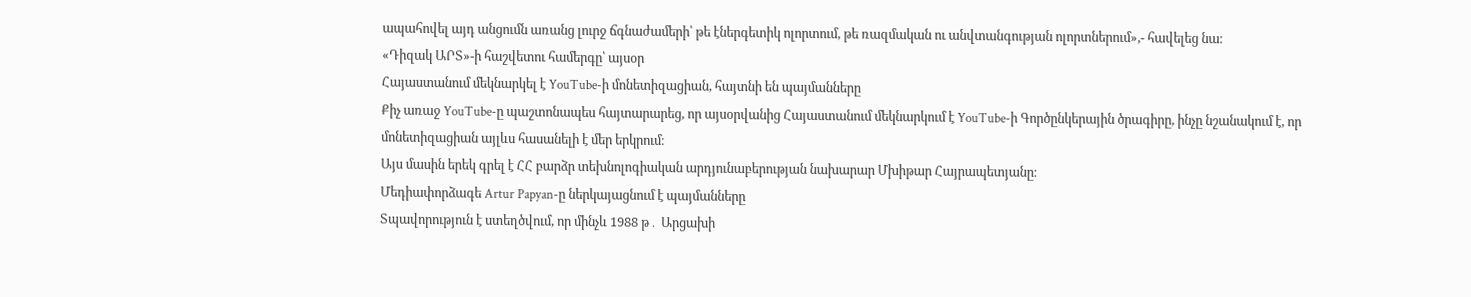ապահովել այդ անցումն առանց լուրջ ճգնաժամերի՝ թե էներգետիկ ոլորտում, թե ռազմական ու անվտանգության ոլորտներում»,- հավելեց նա։
«Դիզակ ԱՐՏ»-ի հաշվետու համերգը՝ այսօր
Հայաստանում մեկնարկել է YouTube-ի մոնետիզացիան, հայտնի են պայմանները
Քիչ առաջ YouTube-ը պաշտոնապես հայտարարեց, որ այսօրվանից Հայաստանում մեկնարկում է YouTube-ի Գործընկերային ծրագիրը, ինչը նշանակում է, որ մոնետիզացիան այլևս հասանելի է մեր երկրում։
Այս մասին երեկ գրել է ՀՀ բարձր տեխնոլոգիական արդյունաբերության նախարար Մխիթար Հայրապետյանը։
Մեդիափորձագե Artur Papyan-ը ներկայացնում է պայմանները
Տպավորություն է ստեղծվում, որ մինչև 1988 թ․ Արցախի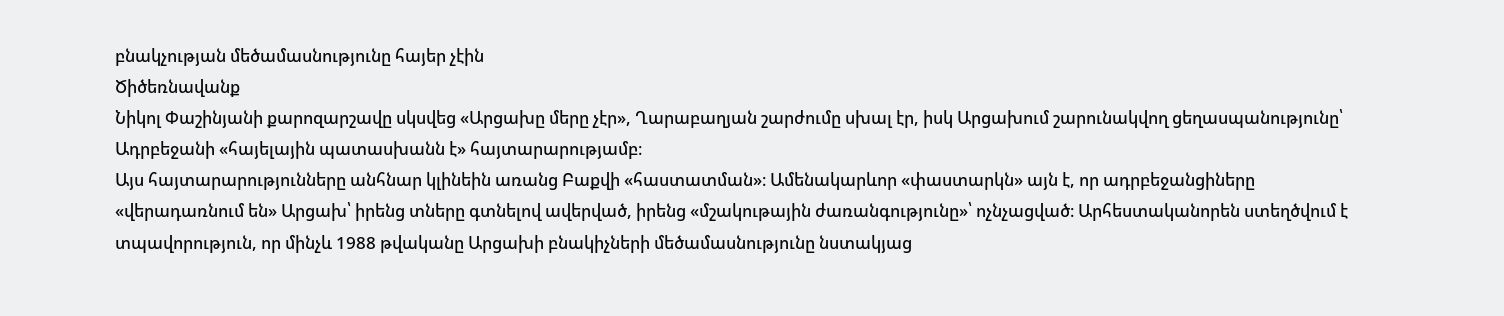բնակչության մեծամասնությունը հայեր չէին
Ծիծեռնավանք
Նիկոլ Փաշինյանի քարոզարշավը սկսվեց «Արցախը մերը չէր», Ղարաբաղյան շարժումը սխալ էր, իսկ Արցախում շարունակվող ցեղասպանությունը՝ Ադրբեջանի «հայելային պատասխանն է» հայտարարությամբ։
Այս հայտարարությունները անհնար կլինեին առանց Բաքվի «հաստատման»։ Ամենակարևոր «փաստարկն» այն է, որ ադրբեջանցիները «վերադառնում են» Արցախ՝ իրենց տները գտնելով ավերված, իրենց «մշակութային ժառանգությունը»՝ ոչնչացված։ Արհեստականորեն ստեղծվում է տպավորություն, որ մինչև 1988 թվականը Արցախի բնակիչների մեծամասնությունը նստակյաց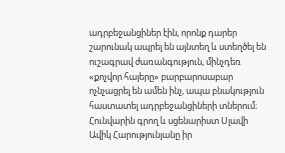ադրբեջանցիներ էին, որոնք դարեր շարունակ ապրել են այնտեղ և ստեղծել են ուշագրավ ժառանգություն, մինչդեռ «քոչվոր հայերը» բարբարոսաբար ոչնչացրել են ամեն ինչ, ապա բնակություն հաստատել ադրբեջանցիների տներում։
Հունվարին գրող և սցենարիստ Սլավի Ավիկ Հարությունյանը իր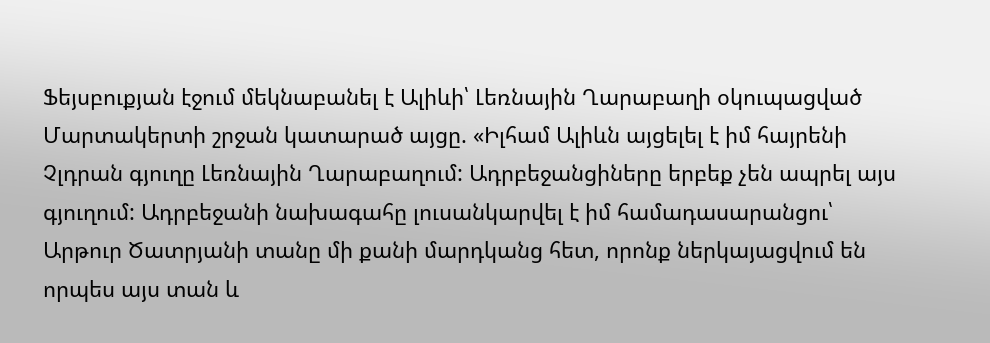Ֆեյսբուքյան էջում մեկնաբանել է Ալիևի՝ Լեռնային Ղարաբաղի օկուպացված Մարտակերտի շրջան կատարած այցը. «Իլհամ Ալիևն այցելել է իմ հայրենի Չլդրան գյուղը Լեռնային Ղարաբաղում: Ադրբեջանցիները երբեք չեն ապրել այս գյուղում: Ադրբեջանի նախագահը լուսանկարվել է իմ համադասարանցու՝ Արթուր Ծատրյանի տանը մի քանի մարդկանց հետ, որոնք ներկայացվում են որպես այս տան և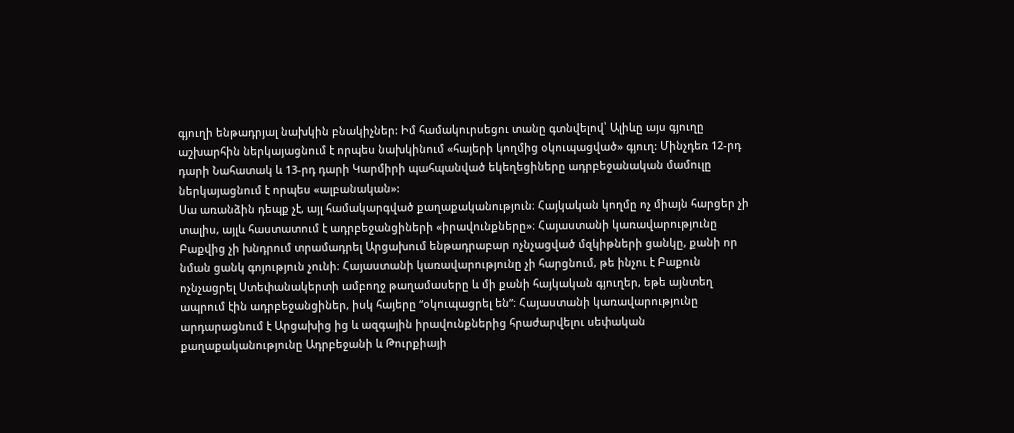գյուղի ենթադրյալ նախկին բնակիչներ: Իմ համակուրսեցու տանը գտնվելով՝ Ալիևը այս գյուղը աշխարհին ներկայացնում է որպես նախկինում «հայերի կողմից օկուպացված» գյուղ: Մինչդեռ 12-րդ դարի Նահատակ և 13-րդ դարի Կարմիրի պահպանված եկեղեցիները ադրբեջանական մամուլը ներկայացնում է որպես «ալբանական»:
Սա առանձին դեպք չէ, այլ համակարգված քաղաքականություն։ Հայկական կողմը ոչ միայն հարցեր չի տալիս, այլև հաստատում է ադրբեջանցիների «իրավունքները»։ Հայաստանի կառավարությունը Բաքվից չի խնդրում տրամադրել Արցախում ենթադրաբար ոչնչացված մզկիթների ցանկը, քանի որ նման ցանկ գոյություն չունի։ Հայաստանի կառավարությունը չի հարցնում, թե ինչու է Բաքուն ոչնչացրել Ստեփանակերտի ամբողջ թաղամասերը և մի քանի հայկական գյուղեր, եթե այնտեղ ապրում էին ադրբեջանցիներ, իսկ հայերը “օկուպացրել են”։ Հայաստանի կառավարությունը արդարացնում է Արցախից ից և ազգային իրավունքներից հրաժարվելու սեփական քաղաքականությունը Ադրբեջանի և Թուրքիայի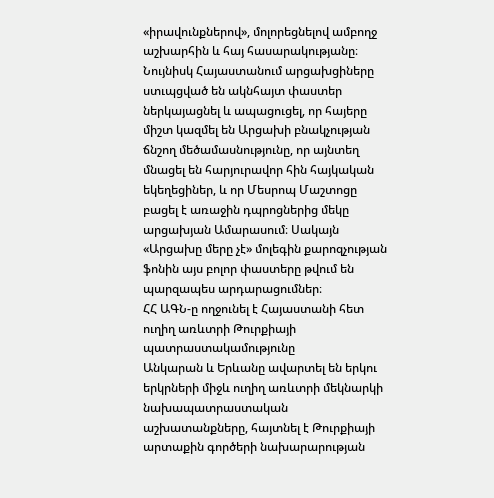«իրավունքներով», մոլորեցնելով ամբողջ աշխարհին և հայ հասարակությանը։
Նույնիսկ Հայաստանում արցախցիները ստւպցված են ակնհայտ փաստեր ներկայացնել և ապացուցել, որ հայերը միշտ կազմել են Արցախի բնակչության ճնշող մեծամասնությունը, որ այնտեղ մնացել են հարյուրավոր հին հայկական եկեղեցիներ, և որ Մեսրոպ Մաշտոցը բացել է առաջին դպրոցներից մեկը արցախյան Ամարասում։ Սակայն «Արցախը մերը չէ» մոլեգին քարոզչության ֆոնին այս բոլոր փաստերը թվում են պարզապես արդարացումներ։
ՀՀ ԱԳՆ-ը ողջունել է Հայաստանի հետ ուղիղ առևտրի Թուրքիայի պատրաստակամությունը
Անկարան և Երևանը ավարտել են երկու երկրների միջև ուղիղ առևտրի մեկնարկի նախապատրաստական աշխատանքները, հայտնել է Թուրքիայի արտաքին գործերի նախարարության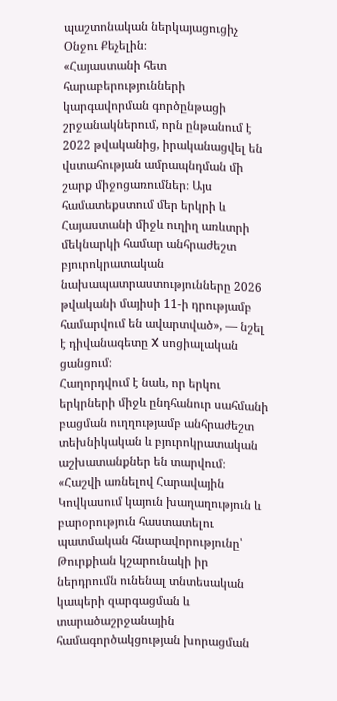պաշտոնական ներկայացուցիչ Օնջու Քեչելին։
«Հայաստանի հետ հարաբերությունների կարգավորման գործընթացի շրջանակներում, որն ընթանում է 2022 թվականից, իրականացվել են վստահության ամրապնդման մի շարք միջոցառումներ։ Այս համատեքստում մեր երկրի և Հայաստանի միջև ուղիղ առևտրի մեկնարկի համար անհրաժեշտ բյուրոկրատական նախապատրաստությունները 2026 թվականի մայիսի 11-ի դրությամբ համարվում են ավարտված», — նշել է դիվանագետը X սոցիալական ցանցում։
Հաղորդվում է նաև, որ երկու երկրների միջև ընդհանուր սահմանի բացման ուղղությամբ անհրաժեշտ տեխնիկական և բյուրոկրատական աշխատանքներ են տարվում։
«Հաշվի առնելով Հարավային Կովկասում կայուն խաղաղություն և բարօրություն հաստատելու պատմական հնարավորությունը՝ Թուրքիան կշարունակի իր ներդրումն ունենալ տնտեսական կապերի զարգացման և տարածաշրջանային համագործակցության խորացման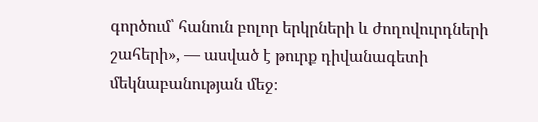գործում՝ հանուն բոլոր երկրների և ժողովուրդների շահերի», — ասված է թուրք դիվանագետի մեկնաբանության մեջ։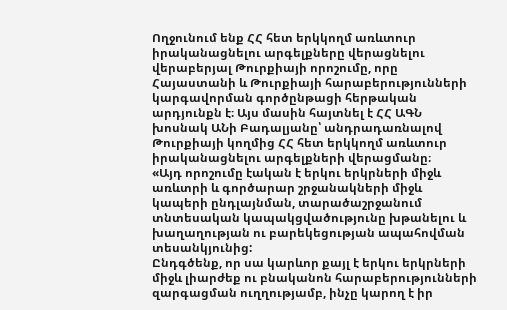Ողջունում ենք ՀՀ հետ երկկողմ առևտուր իրականացնելու արգելքները վերացնելու վերաբերյալ Թուրքիայի որոշումը, որը Հայաստանի և Թուրքիայի հարաբերությունների կարգավորման գործընթացի հերթական արդյունքն է։ Այս մասին հայտնել է ՀՀ ԱԳՆ խոսնակ ԱՆի Բադալյանը՝ անդրադառնալով Թուրքիայի կողմից ՀՀ հետ երկկողմ առևտուր իրականացնելու արգելքների վերացմանը։
«Այդ որոշումը էական է երկու երկրների միջև առևտրի և գործարար շրջանակների միջև կապերի ընդլայնման, տարածաշրջանում տնտեսական կապակցվածությունը խթանելու և խաղաղության ու բարեկեցության ապահովման տեսանկյունից:
Ընդգծենք, որ սա կարևոր քայլ է երկու երկրների միջև լիարժեք ու բնականոն հարաբերությունների զարգացման ուղղությամբ, ինչը կարող է իր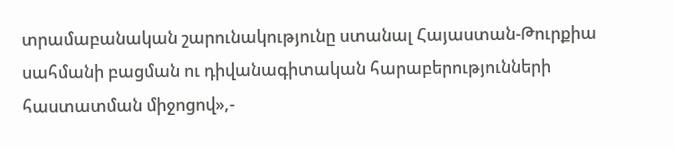տրամաբանական շարունակությունը ստանալ Հայաստան-Թուրքիա սահմանի բացման ու դիվանագիտական հարաբերությունների հաստատման միջոցով»,-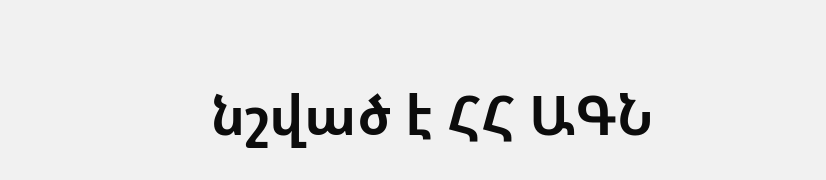նշված է ՀՀ ԱԳՆ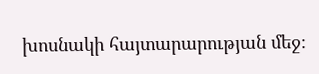խոսնակի հայտարարության մեջ։